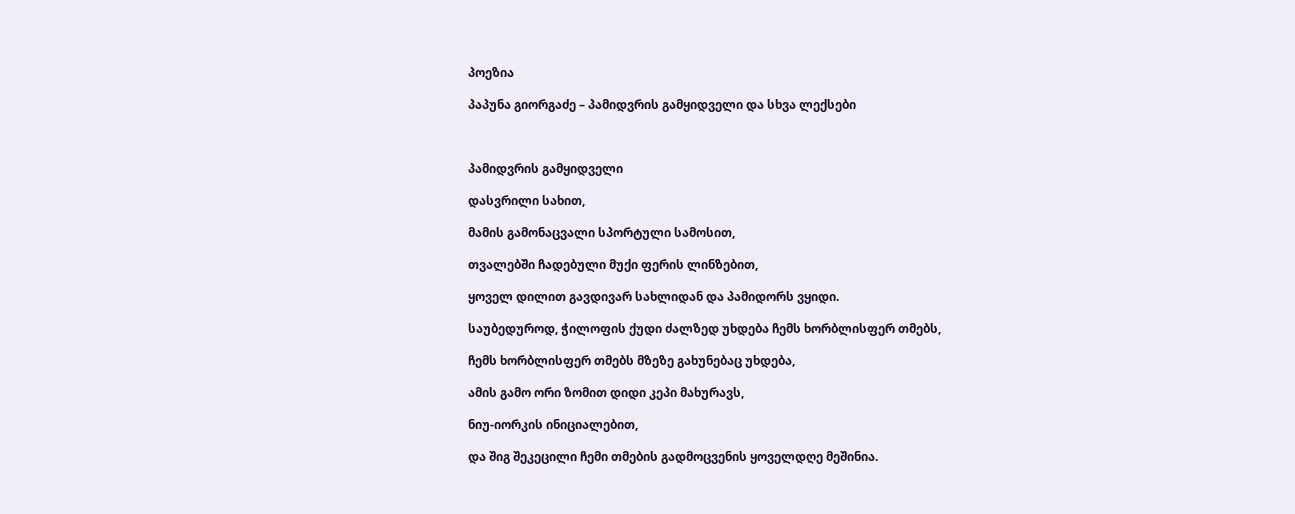პოეზია

პაპუნა გიორგაძე – პამიდვრის გამყიდველი და სხვა ლექსები



პამიდვრის გამყიდველი

დასვრილი სახით,

მამის გამონაცვალი სპორტული სამოსით,

თვალებში ჩადებული მუქი ფერის ლინზებით,

ყოველ დილით გავდივარ სახლიდან და პამიდორს ვყიდი.

საუბედუროდ, ჭილოფის ქუდი ძალზედ უხდება ჩემს ხორბლისფერ თმებს,

ჩემს ხორბლისფერ თმებს მზეზე გახუნებაც უხდება,

ამის გამო ორი ზომით დიდი კეპი მახურავს,

ნიუ-იორკის ინიციალებით,

და შიგ შეკეცილი ჩემი თმების გადმოცვენის ყოველდღე მეშინია.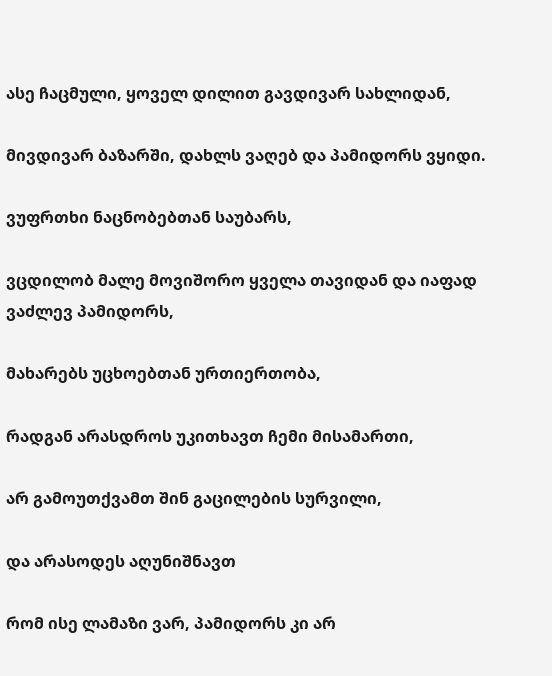ასე ჩაცმული, ყოველ დილით გავდივარ სახლიდან,

მივდივარ ბაზარში, დახლს ვაღებ და პამიდორს ვყიდი.

ვუფრთხი ნაცნობებთან საუბარს,

ვცდილობ მალე მოვიშორო ყველა თავიდან და იაფად ვაძლევ პამიდორს,

მახარებს უცხოებთან ურთიერთობა,

რადგან არასდროს უკითხავთ ჩემი მისამართი,

არ გამოუთქვამთ შინ გაცილების სურვილი,

და არასოდეს აღუნიშნავთ

რომ ისე ლამაზი ვარ, პამიდორს კი არ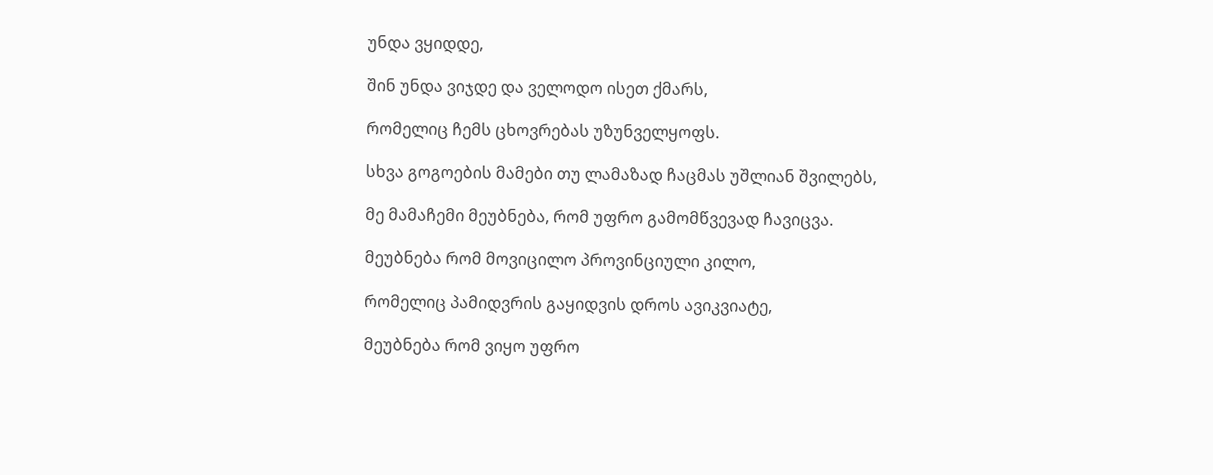უნდა ვყიდდე,

შინ უნდა ვიჯდე და ველოდო ისეთ ქმარს,

რომელიც ჩემს ცხოვრებას უზუნველყოფს.

სხვა გოგოების მამები თუ ლამაზად ჩაცმას უშლიან შვილებს,

მე მამაჩემი მეუბნება, რომ უფრო გამომწვევად ჩავიცვა.

მეუბნება რომ მოვიცილო პროვინციული კილო,

რომელიც პამიდვრის გაყიდვის დროს ავიკვიატე,

მეუბნება რომ ვიყო უფრო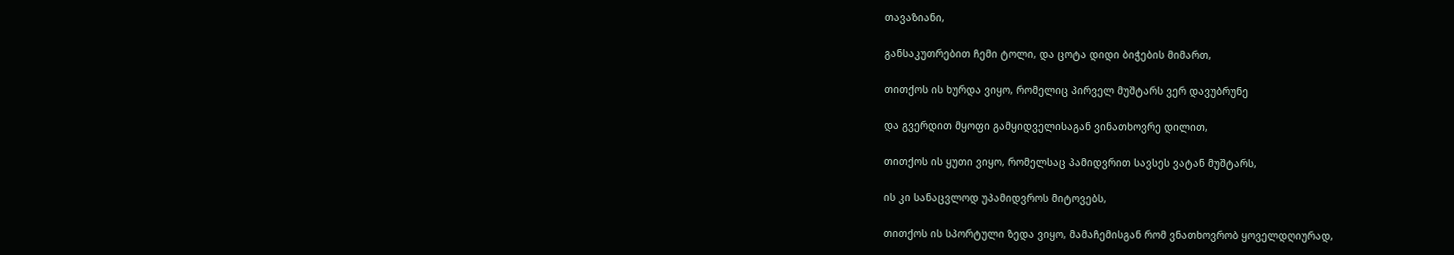თავაზიანი,

განსაკუთრებით ჩემი ტოლი, და ცოტა დიდი ბიჭების მიმართ,

თითქოს ის ხურდა ვიყო, რომელიც პირველ მუშტარს ვერ დავუბრუნე

და გვერდით მყოფი გამყიდველისაგან ვინათხოვრე დილით,

თითქოს ის ყუთი ვიყო, რომელსაც პამიდვრით სავსეს ვატან მუშტარს,

ის კი სანაცვლოდ უპამიდვროს მიტოვებს,

თითქოს ის სპორტული ზედა ვიყო, მამაჩემისგან რომ ვნათხოვრობ ყოველდღიურად,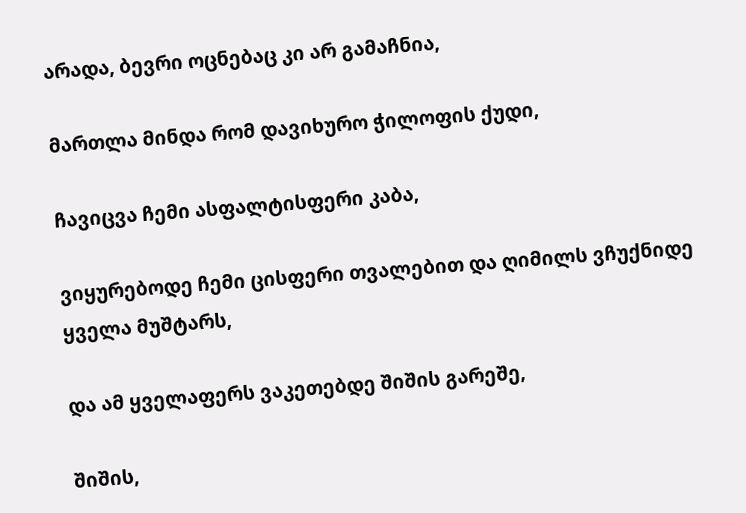არადა, ბევრი ოცნებაც კი არ გამაჩნია,

მართლა მინდა რომ დავიხურო ჭილოფის ქუდი,

ჩავიცვა ჩემი ასფალტისფერი კაბა,

ვიყურებოდე ჩემი ცისფერი თვალებით და ღიმილს ვჩუქნიდე ყველა მუშტარს,

და ამ ყველაფერს ვაკეთებდე შიშის გარეშე,

შიშის,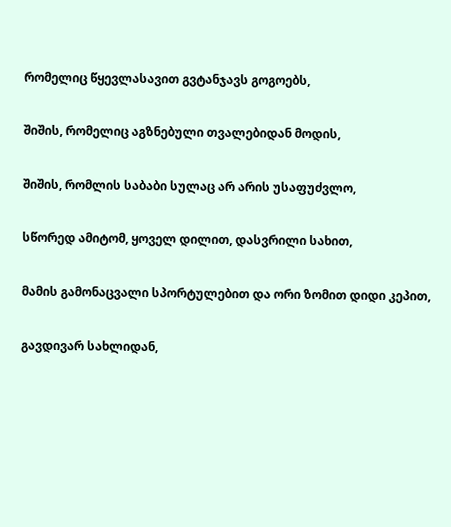რომელიც წყევლასავით გვტანჯავს გოგოებს,

შიშის, რომელიც აგზნებული თვალებიდან მოდის,

შიშის, რომლის საბაბი სულაც არ არის უსაფუძვლო,

სწორედ ამიტომ, ყოველ დილით, დასვრილი სახით,

მამის გამონაცვალი სპორტულებით და ორი ზომით დიდი კეპით,

გავდივარ სახლიდან,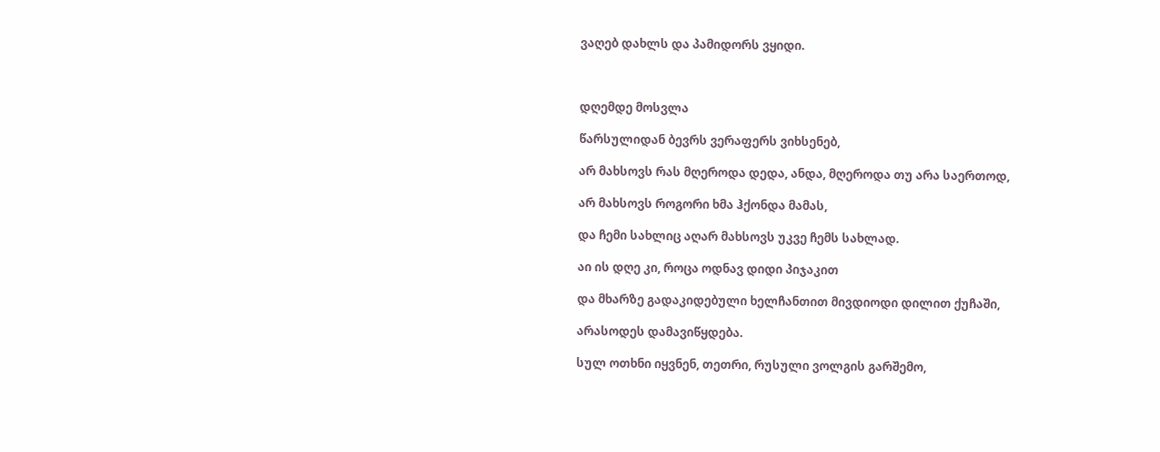ვაღებ დახლს და პამიდორს ვყიდი.



დღემდე მოსვლა

წარსულიდან ბევრს ვერაფერს ვიხსენებ,

არ მახსოვს რას მღეროდა დედა, ანდა, მღეროდა თუ არა საერთოდ,

არ მახსოვს როგორი ხმა ჰქონდა მამას,

და ჩემი სახლიც აღარ მახსოვს უკვე ჩემს სახლად.

აი ის დღე კი, როცა ოდნავ დიდი პიჯაკით

და მხარზე გადაკიდებული ხელჩანთით მივდიოდი დილით ქუჩაში,

არასოდეს დამავიწყდება.

სულ ოთხნი იყვნენ, თეთრი, რუსული ვოლგის გარშემო,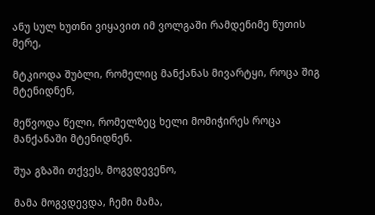ანუ სულ ხუთნი ვიყავით იმ ვოლგაში რამდენიმე წუთის მერე,

მტკიოდა შუბლი, რომელიც მანქანას მივარტყი, როცა შიგ მტენიდნენ,

მეწვოდა წელი, რომელზეც ხელი მომიჭირეს როცა მანქანაში მტენიდნენ.

შუა გზაში თქვეს, მოგვდევენო,

მამა მოგვდევდა, ჩემი მამა,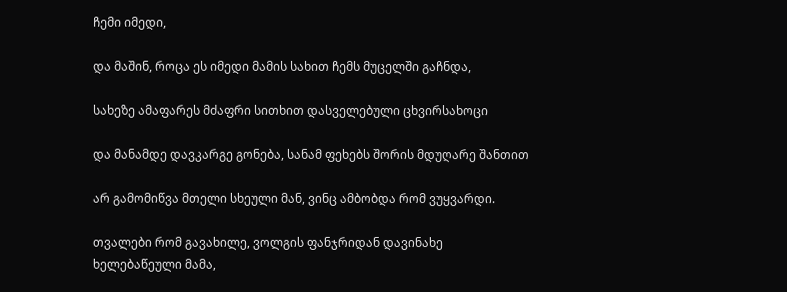ჩემი იმედი,

და მაშინ, როცა ეს იმედი მამის სახით ჩემს მუცელში გაჩნდა,

სახეზე ამაფარეს მძაფრი სითხით დასველებული ცხვირსახოცი

და მანამდე დავკარგე გონება, სანამ ფეხებს შორის მდუღარე შანთით

არ გამომიწვა მთელი სხეული მან, ვინც ამბობდა რომ ვუყვარდი.

თვალები რომ გავახილე, ვოლგის ფანჯრიდან დავინახე ხელებაწეული მამა,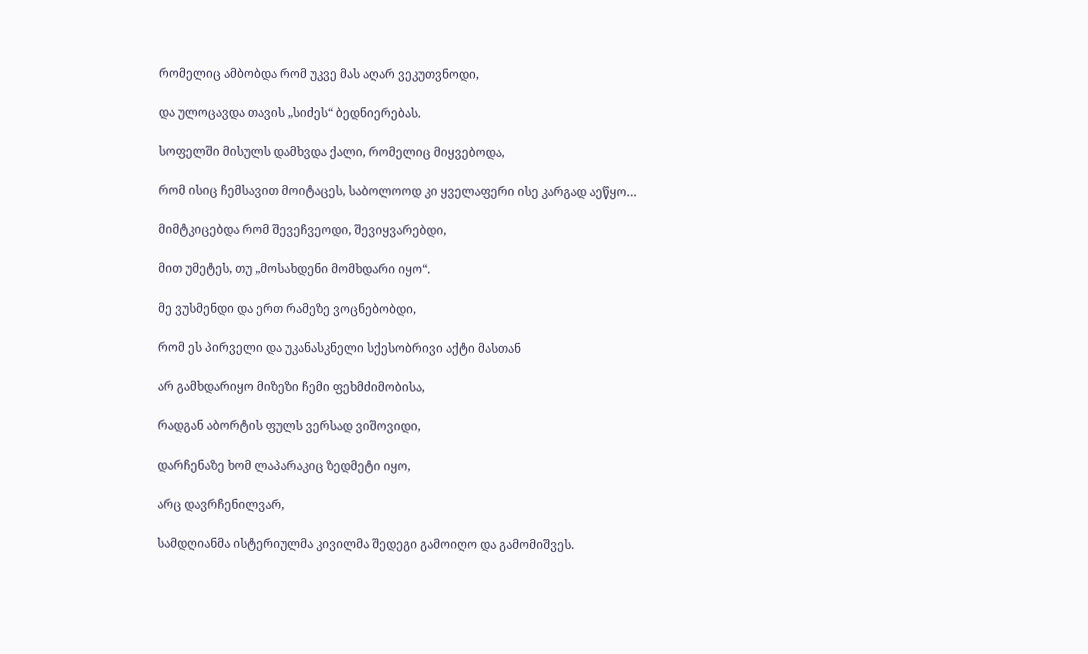რომელიც ამბობდა რომ უკვე მას აღარ ვეკუთვნოდი,

და ულოცავდა თავის „სიძეს“ ბედნიერებას.

სოფელში მისულს დამხვდა ქალი, რომელიც მიყვებოდა,

რომ ისიც ჩემსავით მოიტაცეს, საბოლოოდ კი ყველაფერი ისე კარგად აეწყო…

მიმტკიცებდა რომ შევეჩვეოდი, შევიყვარებდი,

მით უმეტეს, თუ „მოსახდენი მომხდარი იყო“.

მე ვუსმენდი და ერთ რამეზე ვოცნებობდი,

რომ ეს პირველი და უკანასკნელი სქესობრივი აქტი მასთან

არ გამხდარიყო მიზეზი ჩემი ფეხმძიმობისა,

რადგან აბორტის ფულს ვერსად ვიშოვიდი,

დარჩენაზე ხომ ლაპარაკიც ზედმეტი იყო,

არც დავრჩენილვარ,

სამდღიანმა ისტერიულმა კივილმა შედეგი გამოიღო და გამომიშვეს.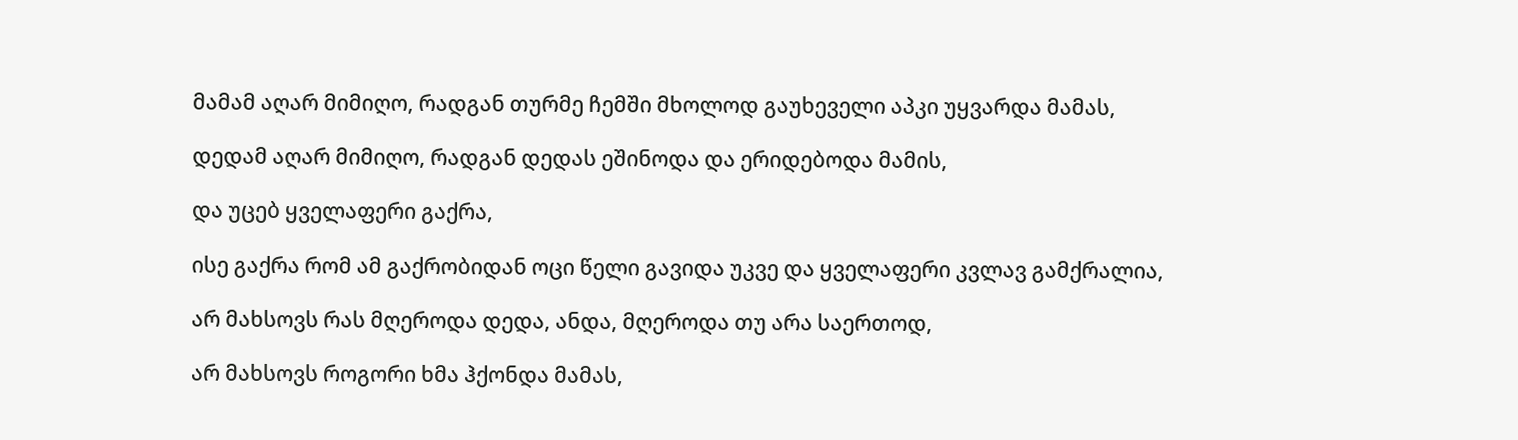მამამ აღარ მიმიღო, რადგან თურმე ჩემში მხოლოდ გაუხეველი აპკი უყვარდა მამას,

დედამ აღარ მიმიღო, რადგან დედას ეშინოდა და ერიდებოდა მამის,

და უცებ ყველაფერი გაქრა,

ისე გაქრა რომ ამ გაქრობიდან ოცი წელი გავიდა უკვე და ყველაფერი კვლავ გამქრალია,

არ მახსოვს რას მღეროდა დედა, ანდა, მღეროდა თუ არა საერთოდ,

არ მახსოვს როგორი ხმა ჰქონდა მამას,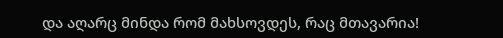და აღარც მინდა რომ მახსოვდეს, რაც მთავარია!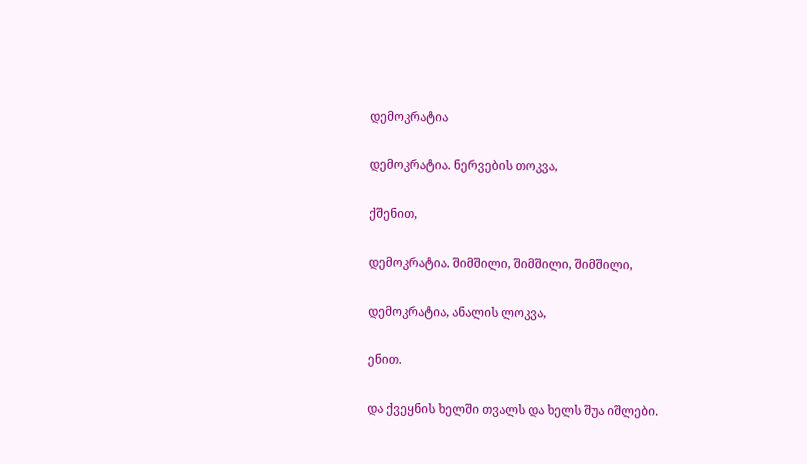დემოკრატია

დემოკრატია. ნერვების თოკვა,

ქშენით,

დემოკრატია. შიმშილი, შიმშილი, შიმშილი,

დემოკრატია, ანალის ლოკვა,

ენით.

და ქვეყნის ხელში თვალს და ხელს შუა იშლები.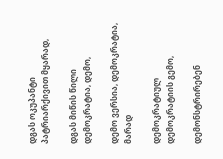დგას ოკუპანტი პატრიარქივით მყარად,

დგას მიწის წილი დემოკრატია, დემო,

დემო ვერსია, დემოკრატია, მარად

დემოკრატიულ დემოკრატიის გემო,

დემონსტრირებენ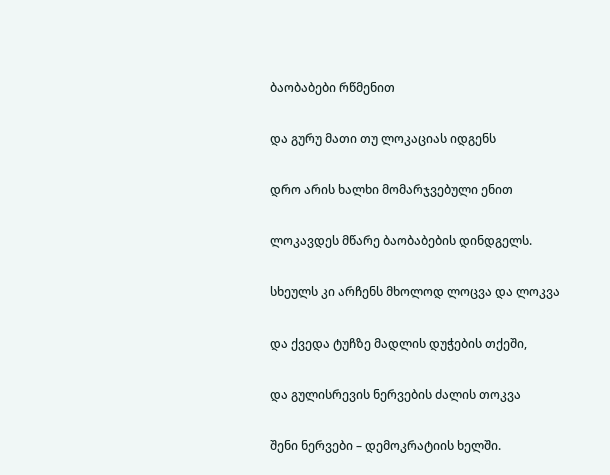ბაობაბები რწმენით

და გურუ მათი თუ ლოკაციას იდგენს

დრო არის ხალხი მომარჯვებული ენით

ლოკავდეს მწარე ბაობაბების დინდგელს.

სხეულს კი არჩენს მხოლოდ ლოცვა და ლოკვა

და ქვედა ტუჩზე მადლის დუჭების თქეში,

და გულისრევის ნერვების ძალის თოკვა

შენი ნერვები – დემოკრატიის ხელში.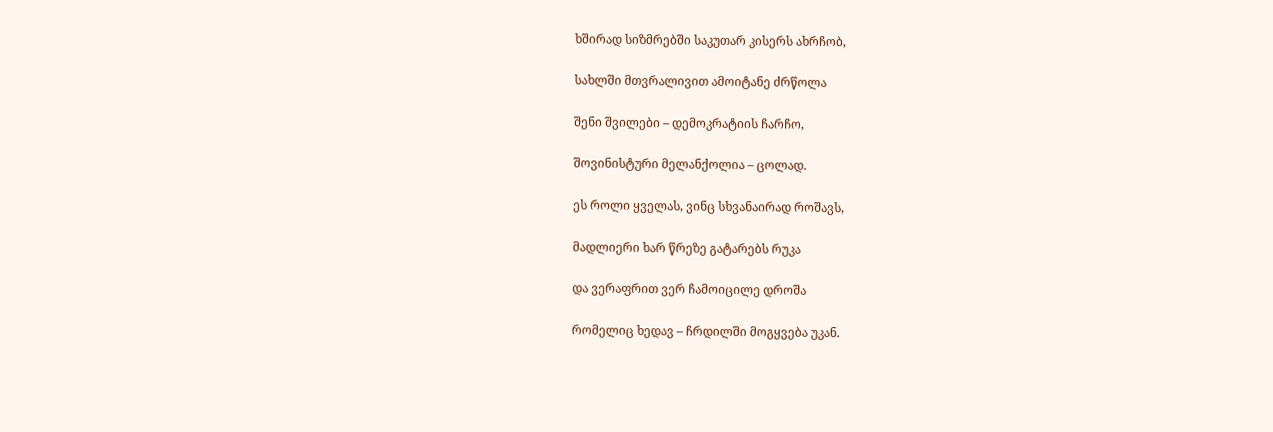ხშირად სიზმრებში საკუთარ კისერს ახრჩობ,

სახლში მთვრალივით ამოიტანე ძრწოლა

შენი შვილები – დემოკრატიის ჩარჩო,

შოვინისტური მელანქოლია – ცოლად.

ეს როლი ყველას, ვინც სხვანაირად როშავს,

მადლიერი ხარ წრეზე გატარებს რუკა

და ვერაფრით ვერ ჩამოიცილე დროშა

რომელიც ხედავ – ჩრდილში მოგყვება უკან.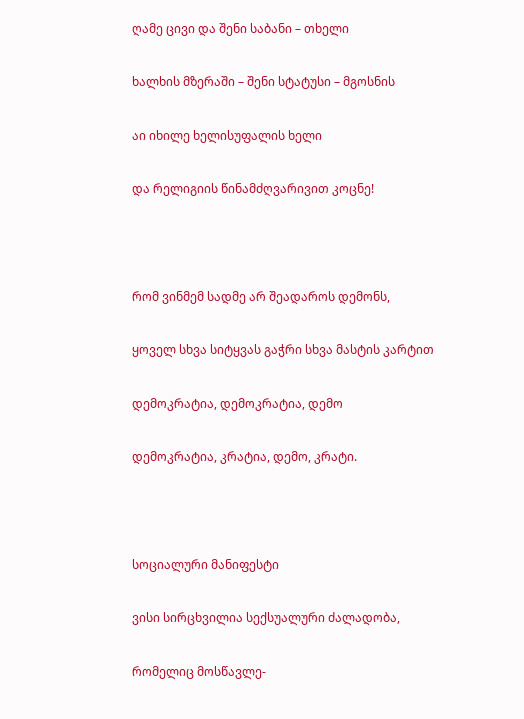ღამე ცივი და შენი საბანი – თხელი

ხალხის მზერაში – შენი სტატუსი – მგოსნის

აი იხილე ხელისუფალის ხელი

და რელიგიის წინამძღვარივით კოცნე!



რომ ვინმემ სადმე არ შეადაროს დემონს,

ყოველ სხვა სიტყვას გაჭრი სხვა მასტის კარტით

დემოკრატია, დემოკრატია, დემო

დემოკრატია, კრატია, დემო, კრატი.



სოციალური მანიფესტი

ვისი სირცხვილია სექსუალური ძალადობა,

რომელიც მოსწავლე-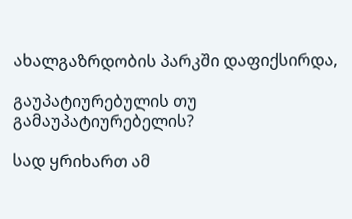ახალგაზრდობის პარკში დაფიქსირდა,

გაუპატიურებულის თუ გამაუპატიურებელის?

სად ყრიხართ ამ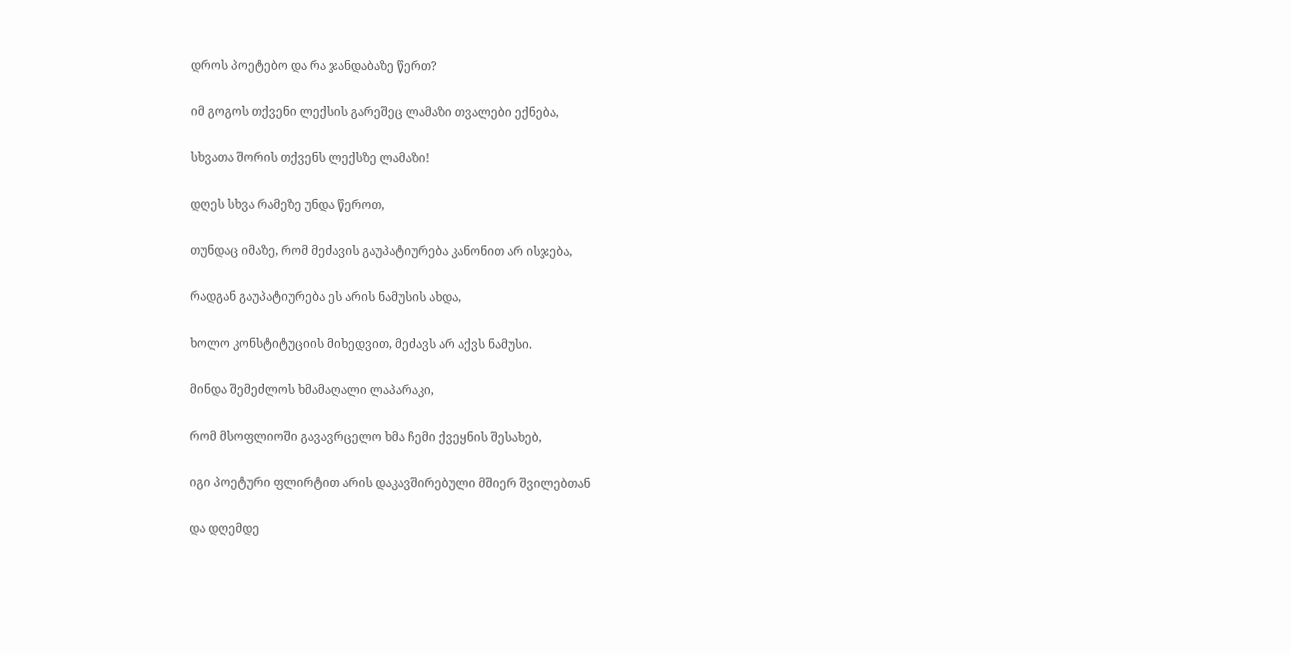დროს პოეტებო და რა ჯანდაბაზე წერთ?

იმ გოგოს თქვენი ლექსის გარეშეც ლამაზი თვალები ექნება,

სხვათა შორის თქვენს ლექსზე ლამაზი!

დღეს სხვა რამეზე უნდა წეროთ,

თუნდაც იმაზე, რომ მეძავის გაუპატიურება კანონით არ ისჯება,

რადგან გაუპატიურება ეს არის ნამუსის ახდა,

ხოლო კონსტიტუციის მიხედვით, მეძავს არ აქვს ნამუსი.

მინდა შემეძლოს ხმამაღალი ლაპარაკი,

რომ მსოფლიოში გავავრცელო ხმა ჩემი ქვეყნის შესახებ,

იგი პოეტური ფლირტით არის დაკავშირებული მშიერ შვილებთან

და დღემდე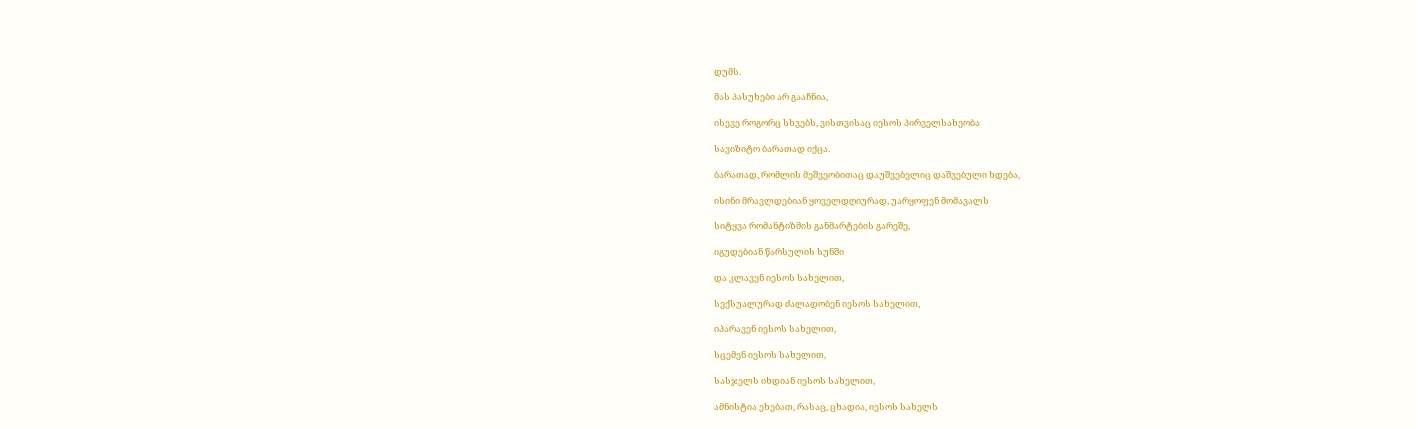დუმს.

მას პასუხები არ გააჩნია,

ისევე როგორც სხვებს, ვისთვისაც იესოს პირველსახეობა

სავიზიტო ბარათად იქცა.

ბარათად, რომლის მეშვეობითაც დაუშვებელიც დაშვებული ხდება,

ისინი მრავლდებიან ყოველდღიურად, უარყოფენ მომავალს

სიტყვა რომანტიზმის განმარტების გარეშე,

იგუდებიან წარსულის სუნში

და კლავენ იესოს სახელით,

სექსუალურად ძალადობენ იესოს სახელით,

იპარავენ იესოს სახელით,

სცემენ იესოს სახელით,

სასჯელს იხდიან იესოს სახელით,

ამნისტია ეხებათ, რასაც, ცხადია, იესოს სახელს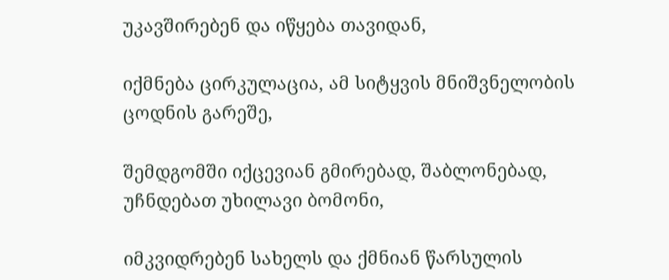უკავშირებენ და იწყება თავიდან,

იქმნება ცირკულაცია, ამ სიტყვის მნიშვნელობის ცოდნის გარეშე,

შემდგომში იქცევიან გმირებად, შაბლონებად, უჩნდებათ უხილავი ბომონი,

იმკვიდრებენ სახელს და ქმნიან წარსულის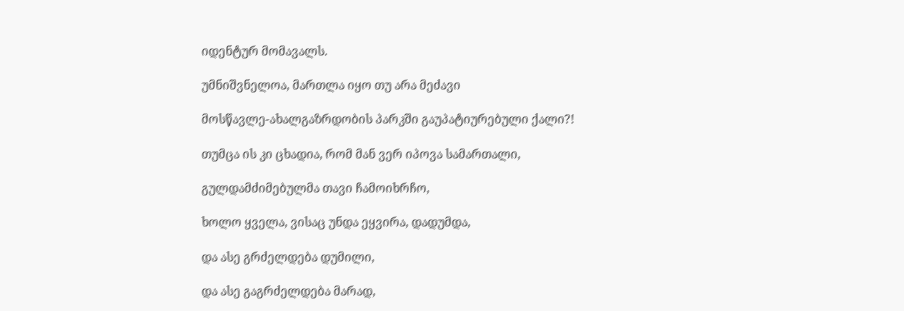იდენტურ მომავალს.

უმნიშვნელოა, მართლა იყო თუ არა მეძავი

მოსწავლე-ახალგაზრდობის პარკში გაუპატიურებული ქალი?!

თუმცა ის კი ცხადია, რომ მან ვერ იპოვა სამართალი,

გულდამძიმებულმა თავი ჩამოიხრჩო,

ხოლო ყველა, ვისაც უნდა ეყვირა, დადუმდა,

და ასე გრძელდება დუმილი,

და ასე გაგრძელდება მარად,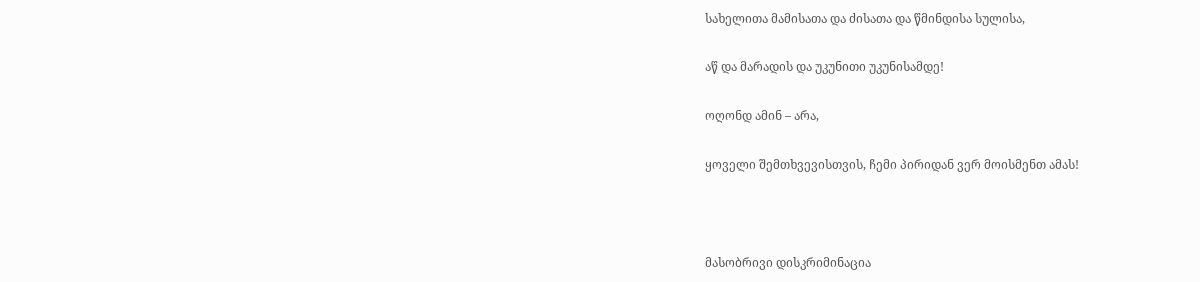სახელითა მამისათა და ძისათა და წმინდისა სულისა,

აწ და მარადის და უკუნითი უკუნისამდე!

ოღონდ ამინ – არა,

ყოველი შემთხვევისთვის, ჩემი პირიდან ვერ მოისმენთ ამას!



მასობრივი დისკრიმინაცია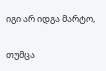იგი არ იდგა მარტო,

თუმცა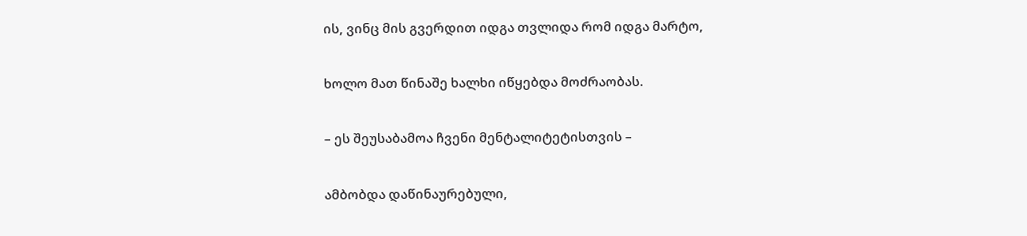ის, ვინც მის გვერდით იდგა თვლიდა რომ იდგა მარტო,

ხოლო მათ წინაშე ხალხი იწყებდა მოძრაობას.

– ეს შეუსაბამოა ჩვენი მენტალიტეტისთვის –

ამბობდა დაწინაურებული,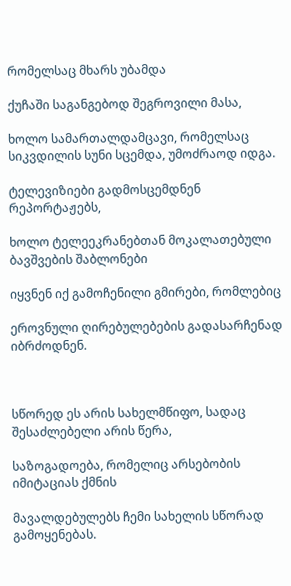რომელსაც მხარს უბამდა

ქუჩაში საგანგებოდ შეგროვილი მასა,

ხოლო სამართალდამცავი, რომელსაც სიკვდილის სუნი სცემდა, უმოძრაოდ იდგა.

ტელევიზიები გადმოსცემდნენ რეპორტაჟებს,

ხოლო ტელეეკრანებთან მოკალათებული ბავშვების შაბლონები

იყვნენ იქ გამოჩენილი გმირები, რომლებიც

ეროვნული ღირებულებების გადასარჩენად იბრძოდნენ.



სწორედ ეს არის სახელმწიფო, სადაც შესაძლებელი არის წერა,

საზოგადოება, რომელიც არსებობის იმიტაციას ქმნის

მავალდებულებს ჩემი სახელის სწორად გამოყენებას.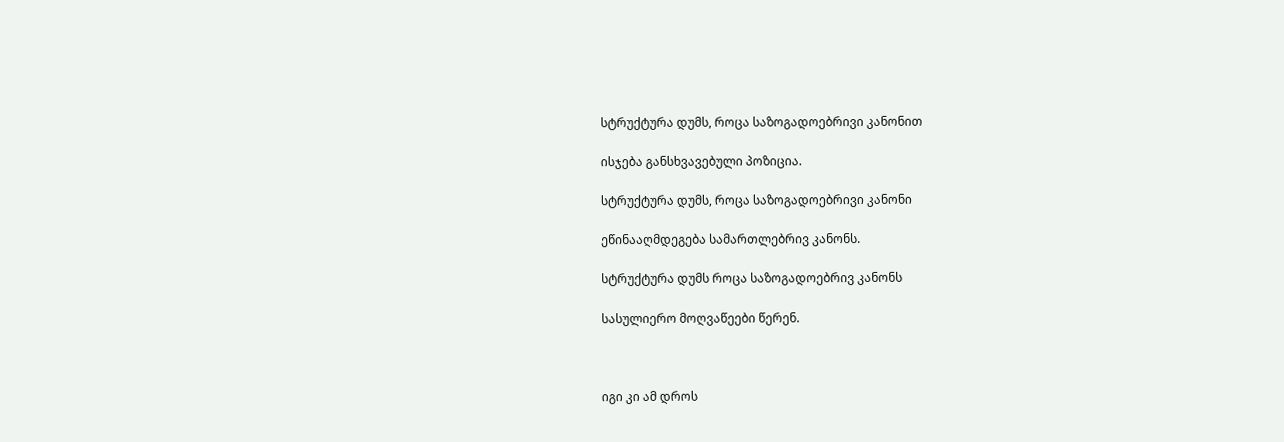სტრუქტურა დუმს, როცა საზოგადოებრივი კანონით

ისჯება განსხვავებული პოზიცია.

სტრუქტურა დუმს, როცა საზოგადოებრივი კანონი

ეწინააღმდეგება სამართლებრივ კანონს.

სტრუქტურა დუმს როცა საზოგადოებრივ კანონს

სასულიერო მოღვაწეები წერენ.



იგი კი ამ დროს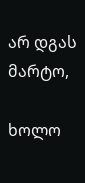არ დგას მარტო,

ხოლო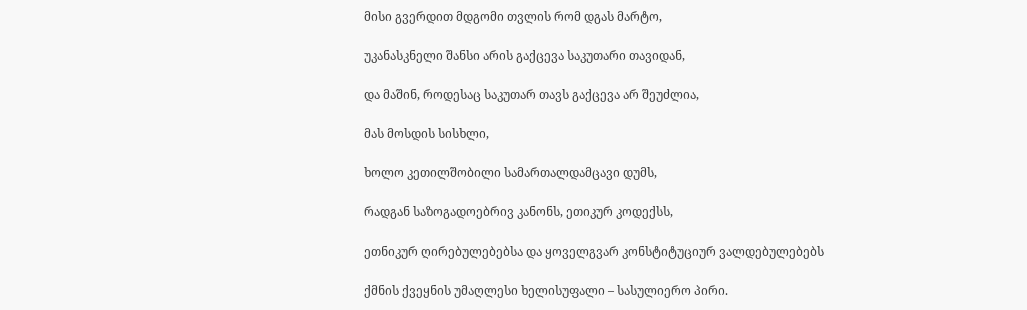მისი გვერდით მდგომი თვლის რომ დგას მარტო,

უკანასკნელი შანსი არის გაქცევა საკუთარი თავიდან,

და მაშინ, როდესაც საკუთარ თავს გაქცევა არ შეუძლია,

მას მოსდის სისხლი,

ხოლო კეთილშობილი სამართალდამცავი დუმს,

რადგან საზოგადოებრივ კანონს, ეთიკურ კოდექსს,

ეთნიკურ ღირებულებებსა და ყოველგვარ კონსტიტუციურ ვალდებულებებს

ქმნის ქვეყნის უმაღლესი ხელისუფალი – სასულიერო პირი.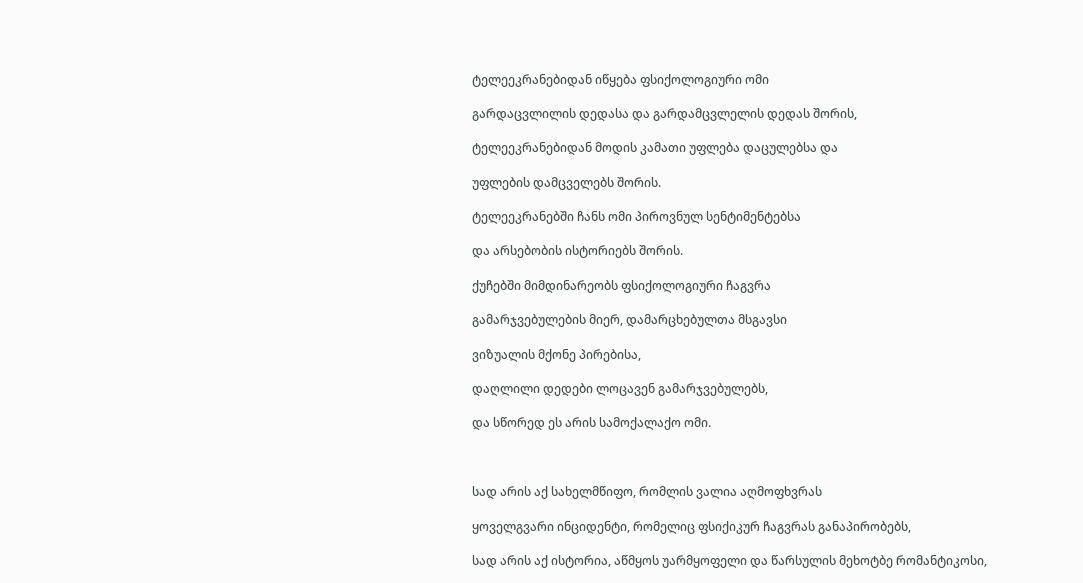ტელეეკრანებიდან იწყება ფსიქოლოგიური ომი

გარდაცვლილის დედასა და გარდამცვლელის დედას შორის,

ტელეეკრანებიდან მოდის კამათი უფლება დაცულებსა და

უფლების დამცველებს შორის.

ტელეეკრანებში ჩანს ომი პიროვნულ სენტიმენტებსა

და არსებობის ისტორიებს შორის.

ქუჩებში მიმდინარეობს ფსიქოლოგიური ჩაგვრა

გამარჯვებულების მიერ, დამარცხებულთა მსგავსი

ვიზუალის მქონე პირებისა,

დაღლილი დედები ლოცავენ გამარჯვებულებს,

და სწორედ ეს არის სამოქალაქო ომი.



სად არის აქ სახელმწიფო, რომლის ვალია აღმოფხვრას

ყოველგვარი ინციდენტი, რომელიც ფსიქიკურ ჩაგვრას განაპირობებს,

სად არის აქ ისტორია, აწმყოს უარმყოფელი და წარსულის მეხოტბე რომანტიკოსი,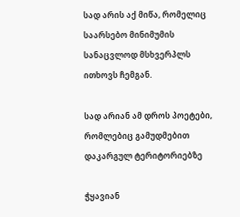სად არის აქ მიწა, რომელიც საარსებო მინიმუმის სანაცვლოდ მსხვერპლს ითხოვს ჩემგან.

სად არიან ამ დროს პოეტები, რომლებიც გამუდმებით დაკარგულ ტერიტორიებზე

ჭყავიან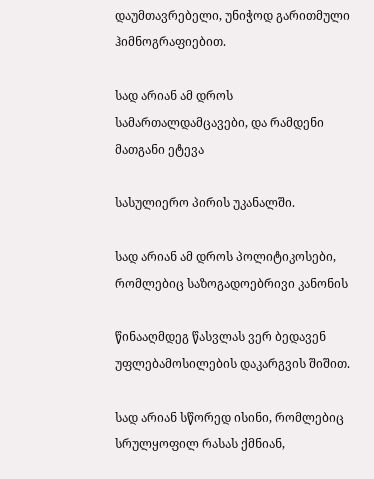დაუმთავრებელი, უნიჭოდ გარითმული ჰიმნოგრაფიებით.

სად არიან ამ დროს სამართალდამცავები, და რამდენი მათგანი ეტევა

სასულიერო პირის უკანალში.

სად არიან ამ დროს პოლიტიკოსები, რომლებიც საზოგადოებრივი კანონის

წინააღმდეგ წასვლას ვერ ბედავენ უფლებამოსილების დაკარგვის შიშით.

სად არიან სწორედ ისინი, რომლებიც სრულყოფილ რასას ქმნიან,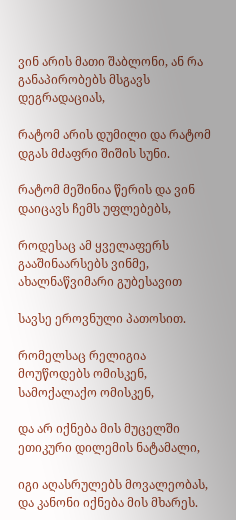ვინ არის მათი შაბლონი, ან რა განაპირობებს მსგავს დეგრადაციას,

რატომ არის დუმილი და რატომ დგას მძაფრი შიშის სუნი.

რატომ მეშინია წერის და ვინ დაიცავს ჩემს უფლებებს,

როდესაც ამ ყველაფერს გააშინაარსებს ვინმე, ახალნაწვიმარი გუბესავით

სავსე ეროვნული პათოსით.

რომელსაც რელიგია მოუწოდებს ომისკენ, სამოქალაქო ომისკენ,

და არ იქნება მის მუცელში ეთიკური დილემის ნატამალი,

იგი აღასრულებს მოვალეობას, და კანონი იქნება მის მხარეს.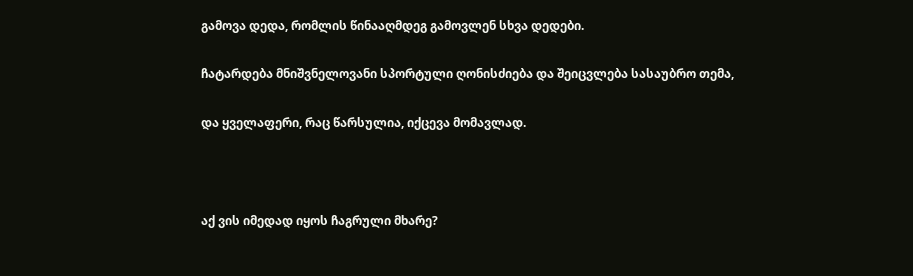გამოვა დედა, რომლის წინააღმდეგ გამოვლენ სხვა დედები.

ჩატარდება მნიშვნელოვანი სპორტული ღონისძიება და შეიცვლება სასაუბრო თემა,

და ყველაფერი, რაც წარსულია, იქცევა მომავლად.



აქ ვის იმედად იყოს ჩაგრული მხარე?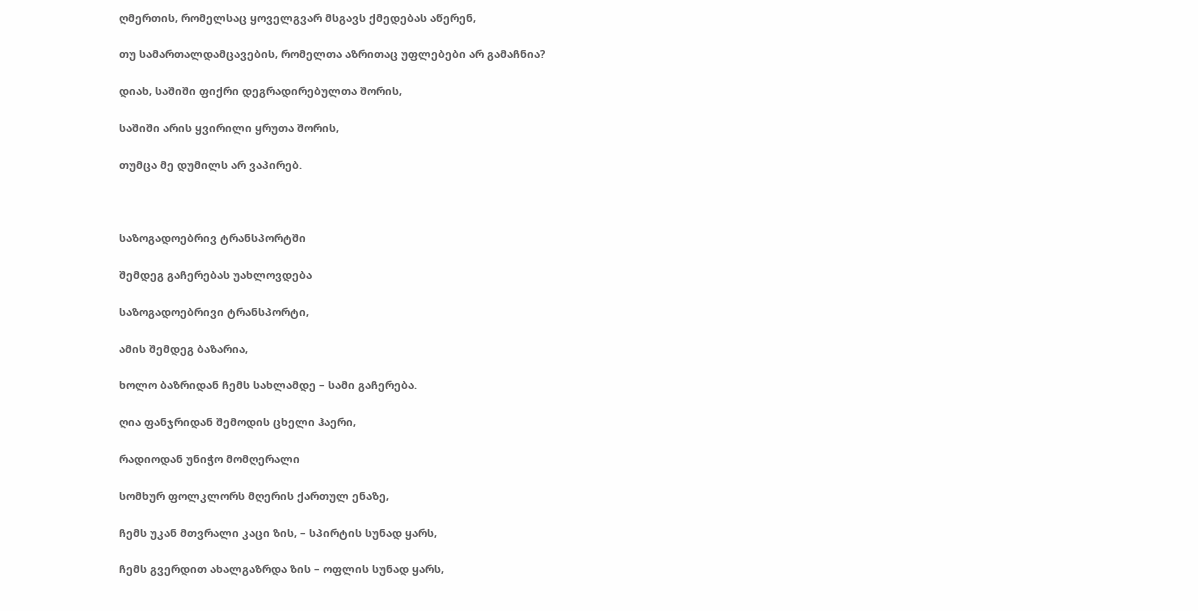ღმერთის, რომელსაც ყოველგვარ მსგავს ქმედებას აწერენ,

თუ სამართალდამცავების, რომელთა აზრითაც უფლებები არ გამაჩნია?

დიახ, საშიში ფიქრი დეგრადირებულთა შორის,

საშიში არის ყვირილი ყრუთა შორის,

თუმცა მე დუმილს არ ვაპირებ.



საზოგადოებრივ ტრანსპორტში

შემდეგ გაჩერებას უახლოვდება

საზოგადოებრივი ტრანსპორტი,

ამის შემდეგ ბაზარია,

ხოლო ბაზრიდან ჩემს სახლამდე – სამი გაჩერება.

ღია ფანჯრიდან შემოდის ცხელი ჰაერი,

რადიოდან უნიჭო მომღერალი

სომხურ ფოლკლორს მღერის ქართულ ენაზე,

ჩემს უკან მთვრალი კაცი ზის, – სპირტის სუნად ყარს,

ჩემს გვერდით ახალგაზრდა ზის – ოფლის სუნად ყარს,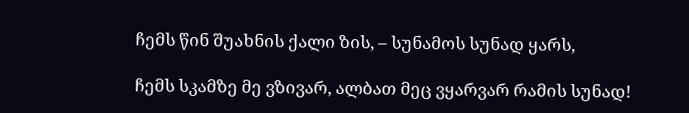ჩემს წინ შუახნის ქალი ზის, – სუნამოს სუნად ყარს,

ჩემს სკამზე მე ვზივარ, ალბათ მეც ვყარვარ რამის სუნად!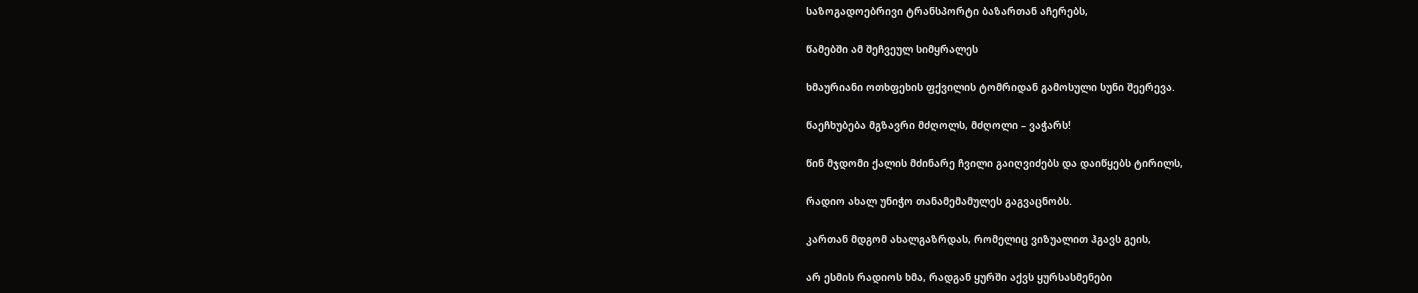საზოგადოებრივი ტრანსპორტი ბაზართან აჩერებს,

წამებში ამ შეჩვეულ სიმყრალეს

ხმაურიანი ოთხფეხის ფქვილის ტომრიდან გამოსული სუნი შეერევა.

წაეჩხუბება მგზავრი მძღოლს, მძღოლი – ვაჭარს!

წინ მჯდომი ქალის მძინარე ჩვილი გაიღვიძებს და დაიწყებს ტირილს,

რადიო ახალ უნიჭო თანამემამულეს გაგვაცნობს.

კართან მდგომ ახალგაზრდას, რომელიც ვიზუალით ჰგავს გეის,

არ ესმის რადიოს ხმა, რადგან ყურში აქვს ყურსასმენები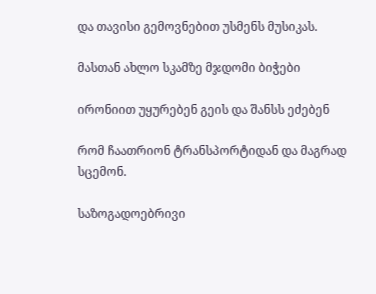და თავისი გემოვნებით უსმენს მუსიკას.

მასთან ახლო სკამზე მჯდომი ბიჭები

ირონიით უყურებენ გეის და შანსს ეძებენ

რომ ჩაათრიონ ტრანსპორტიდან და მაგრად სცემონ.

საზოგადოებრივი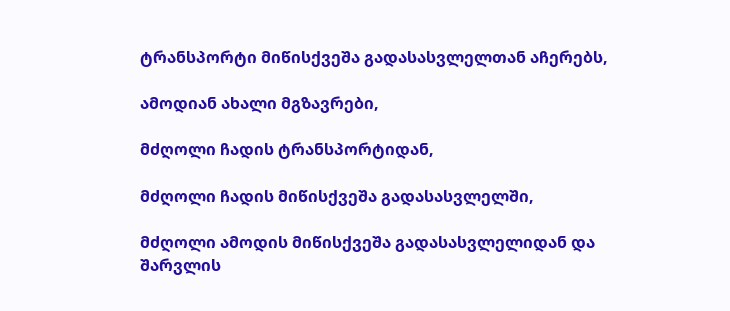ტრანსპორტი მიწისქვეშა გადასასვლელთან აჩერებს,

ამოდიან ახალი მგზავრები,

მძღოლი ჩადის ტრანსპორტიდან,

მძღოლი ჩადის მიწისქვეშა გადასასვლელში,

მძღოლი ამოდის მიწისქვეშა გადასასვლელიდან და შარვლის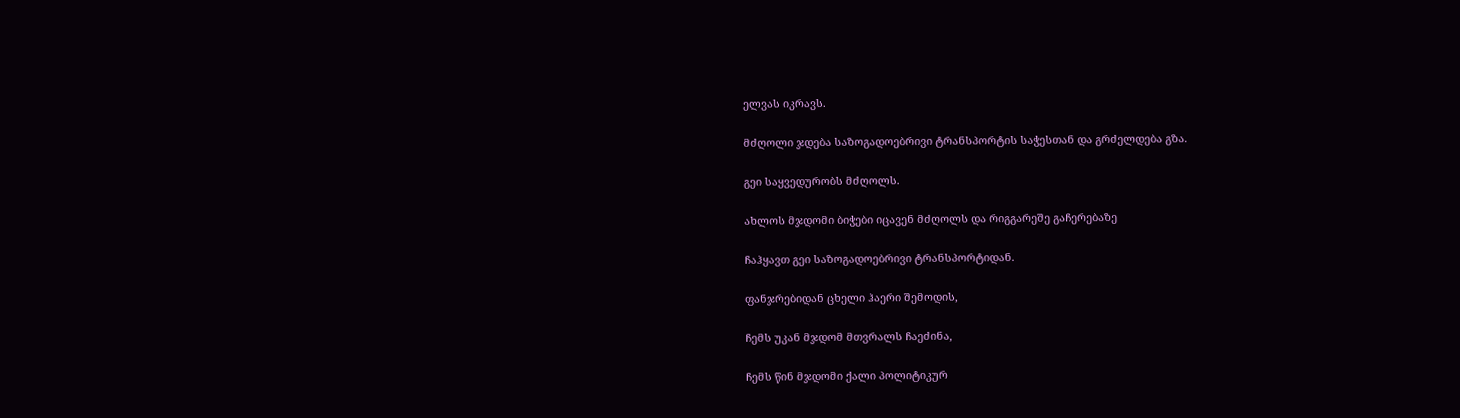ელვას იკრავს.

მძღოლი ჯდება საზოგადოებრივი ტრანსპორტის საჭესთან და გრძელდება გზა.

გეი საყვედურობს მძღოლს.

ახლოს მჯდომი ბიჭები იცავენ მძღოლს და რიგგარეშე გაჩერებაზე

ჩაჰყავთ გეი საზოგადოებრივი ტრანსპორტიდან.

ფანჯრებიდან ცხელი ჰაერი შემოდის,

ჩემს უკან მჯდომ მთვრალს ჩაეძინა,

ჩემს წინ მჯდომი ქალი პოლიტიკურ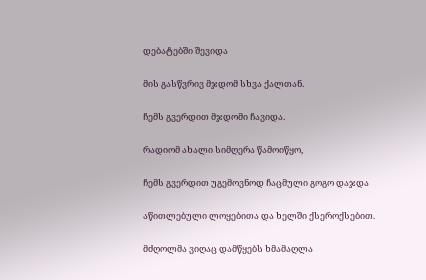დებატებში შევიდა

მის გასწვრივ მჯდომ სხვა ქალთან.

ჩემს გვერდით მჯდომი ჩავიდა.

რადიომ ახალი სიმღერა წამოიწყო,

ჩემს გვერდით უგემოვნოდ ჩაცმული გოგო დაჯდა

აწითლებული ლოყებითა და ხელში ქსეროქსებით.

მძღოლმა ვიღაც დამწყებს ხმამაღლა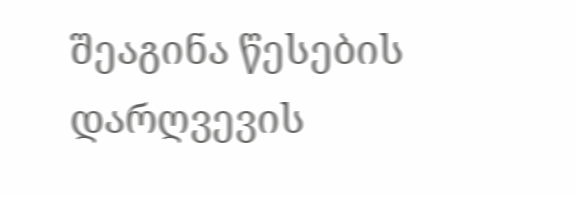შეაგინა წესების დარღვევის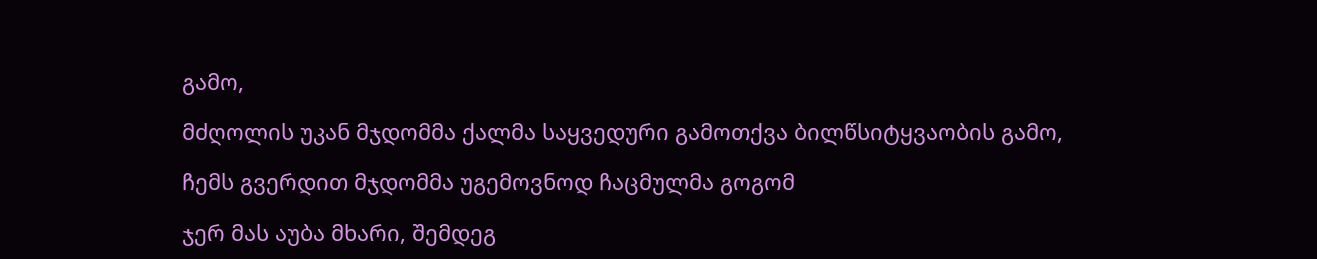გამო,

მძღოლის უკან მჯდომმა ქალმა საყვედური გამოთქვა ბილწსიტყვაობის გამო,

ჩემს გვერდით მჯდომმა უგემოვნოდ ჩაცმულმა გოგომ

ჯერ მას აუბა მხარი, შემდეგ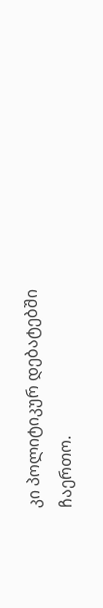კი პოლიტიკურ დებატებში ჩაერთო.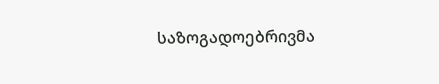საზოგადოებრივმა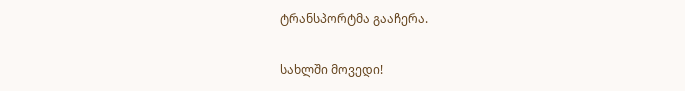ტრანსპორტმა გააჩერა.

სახლში მოვედი!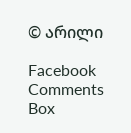© არილი

Facebook Comments Box